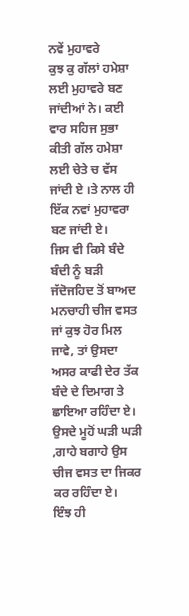ਨਵੇਂ ਮੁਹਾਵਰੇ
ਕੁਝ ਕੁ ਗੱਲਾਂ ਹਮੇਸ਼ਾ ਲਈ ਮੁਹਾਵਰੇ ਬਣ ਜਾਂਦੀਆਂ ਨੇ। ਕਈ ਵਾਰ ਸਹਿਜ ਸੁਭਾ ਕੀਤੀ ਗੱਲ ਹਮੇਸ਼ਾ ਲਈ ਚੇਤੇ ਚ ਵੱਸ ਜਾਂਦੀ ਏ ।ਤੇ ਨਾਲ ਹੀ ਇੱਕ ਨਵਾਂ ਮੁਹਾਵਰਾ ਬਣ ਜਾਂਦੀ ਏ।
ਜਿਸ ਵੀ ਕਿਸੇ ਬੰਦੇ ਬੰਦੀ ਨੂੰ ਬੜੀ ਜੱਦੋਜਹਿਦ ਤੋਂ ਬਾਅਦ ਮਨਚਾਹੀ ਚੀਜ ਵਸਤ ਜਾਂ ਕੁਝ ਹੋਰ ਮਿਲ ਜਾਵੇ, ਤਾਂ ਉਸਦਾ ਅਸਰ ਕਾਫੀ ਦੇਰ ਤੱਕ ਬੰਦੇ ਦੇ ਦਿਮਾਗ ਤੇ ਛਾਇਆ ਰਹਿੰਦਾ ਏ। ਉਸਦੇ ਮੂਹੋਂ ਘੜੀ ਘੜੀ ,ਗਾਹੇ ਬਗਾਹੇ ਉਸ ਚੀਜ ਵਸਤ ਦਾ ਜਿਕਰ ਕਰ ਰਹਿੰਦਾ ਏ।
ਇੰਝ ਹੀ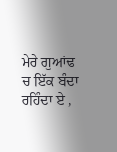ਮੇਰੇ ਗੁਆਂਢ ਚ ਇੱਕ ਬੰਦਾ ਰਹਿੰਦਾ ਏ ,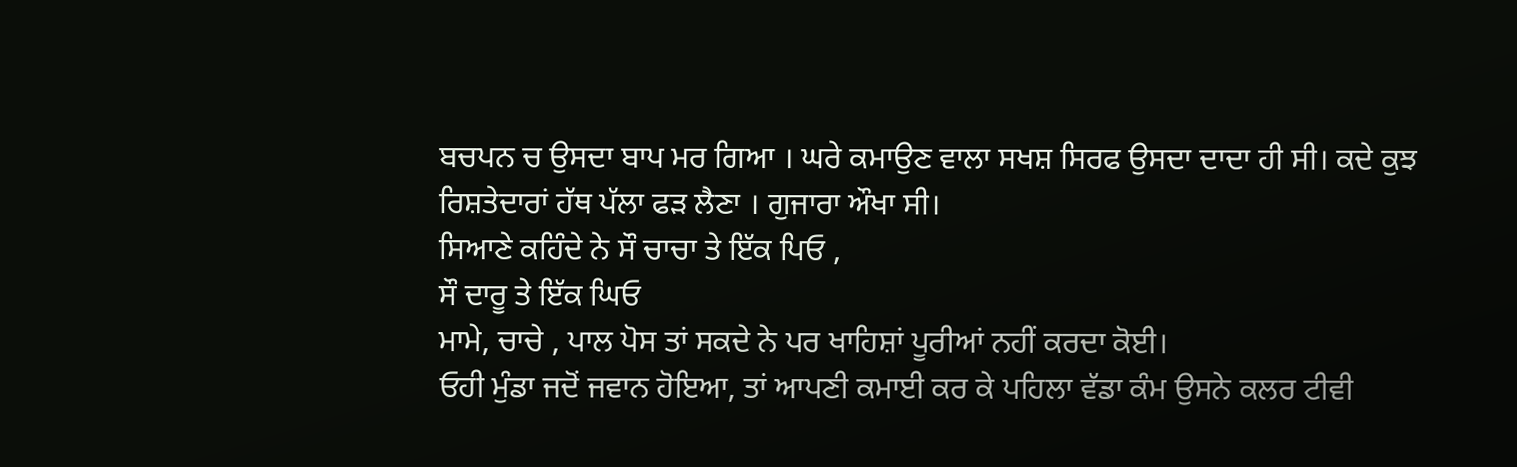ਬਚਪਨ ਚ ਉਸਦਾ ਬਾਪ ਮਰ ਗਿਆ । ਘਰੇ ਕਮਾਉਣ ਵਾਲਾ ਸਖਸ਼ ਸਿਰਫ ਉਸਦਾ ਦਾਦਾ ਹੀ ਸੀ। ਕਦੇ ਕੁਝ ਰਿਸ਼ਤੇਦਾਰਾਂ ਹੱਥ ਪੱਲਾ ਫੜ ਲੈਣਾ । ਗੁਜਾਰਾ ਔਖਾ ਸੀ।
ਸਿਆਣੇ ਕਹਿੰਦੇ ਨੇ ਸੌ ਚਾਚਾ ਤੇ ਇੱਕ ਪਿਓ ,
ਸੌ ਦਾਰੂ ਤੇ ਇੱਕ ਘਿਓ
ਮਾਮੇ, ਚਾਚੇ , ਪਾਲ ਪੋਸ ਤਾਂ ਸਕਦੇ ਨੇ ਪਰ ਖਾਹਿਸ਼ਾਂ ਪੂਰੀਆਂ ਨਹੀਂ ਕਰਦਾ ਕੋਈ।
ਓਹੀ ਮੁੰਡਾ ਜਦੋਂ ਜਵਾਨ ਹੋਇਆ, ਤਾਂ ਆਪਣੀ ਕਮਾਈ ਕਰ ਕੇ ਪਹਿਲਾ ਵੱਡਾ ਕੰਮ ਉਸਨੇ ਕਲਰ ਟੀਵੀ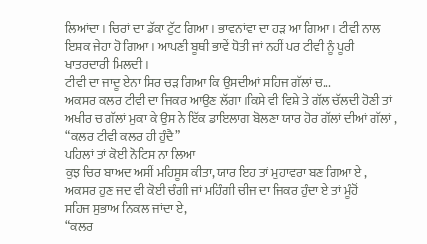ਲਿਆਂਦਾ । ਚਿਰਾਂ ਦਾ ਡੱਕਾ ਟੁੱਟ ਗਿਆ । ਭਾਵਨਾਂਵਾ ਦਾ ਹੜ ਆ ਗਿਆ । ਟੀਵੀ ਨਾਲ ਇਸ਼ਕ ਜੇਹਾ ਹੋ ਗਿਆ । ਆਪਣੀ ਬੂਥੀ ਭਾਵੇਂ ਧੋਤੀ ਜਾਂ ਨਹੀਂ ਪਰ ਟੀਵੀ ਨੂੰ ਪੂਰੀ ਖਾਤਰਦਾਰੀ ਮਿਲਦੀ ।
ਟੀਵੀ ਦਾ ਜਾਦੂ ਏਨਾ ਸਿਰ ਚੜ ਗਿਆ ਕਿ ਉਸਦੀਆਂ ਸਹਿਜ ਗੱਲਾਂ ਚ...
ਅਕਸਰ ਕਲਰ ਟੀਵੀ ਦਾ ਜਿਕਰ ਆਉਣ ਲੱਗਾ ।ਕਿਸੇ ਵੀ ਵਿਸ਼ੇ ਤੇ ਗੱਲ ਚੱਲਦੀ ਹੋਣੀ ਤਾਂ ਅਖੀਰ ਚ ਗੱਲਾਂ ਮੁਕਾ ਕੇ ਉਸ ਨੇ ਇੱਕ ਡਾਇਲਾਗ ਬੋਲਣਾ ਯਾਰ ਹੋਰ ਗੱਲਾਂ ਦੀਆਂ ਗੱਲਾਂ ,
“ਕਲਰ ਟੀਵੀ ਕਲਰ ਹੀ ਹੁੰਦੈ”
ਪਹਿਲਾਂ ਤਾਂ ਕੋਈ ਨੋਟਿਸ ਨਾ ਲਿਆ
ਕੁਝ ਚਿਰ ਬਾਅਦ ਅਸੀਂ ਮਹਿਸੂਸ ਕੀਤਾ, ਯਾਰ ਇਹ ਤਾਂ ਮੁਹਾਵਰਾ ਬਣ ਗਿਆ ਏ ,
ਅਕਸਰ ਹੁਣ ਜਦ ਵੀ ਕੋਈ ਚੰਗੀ ਜਾਂ ਮਹਿੰਗੀ ਚੀਜ ਦਾ ਜਿਕਰ ਹੁੰਦਾ ਏ ਤਾਂ ਮੂੰਹੋਂ
ਸਹਿਜ ਸੁਭਾਅ ਨਿਕਲ ਜਾਂਦਾ ਏ,
“ਕਲਰ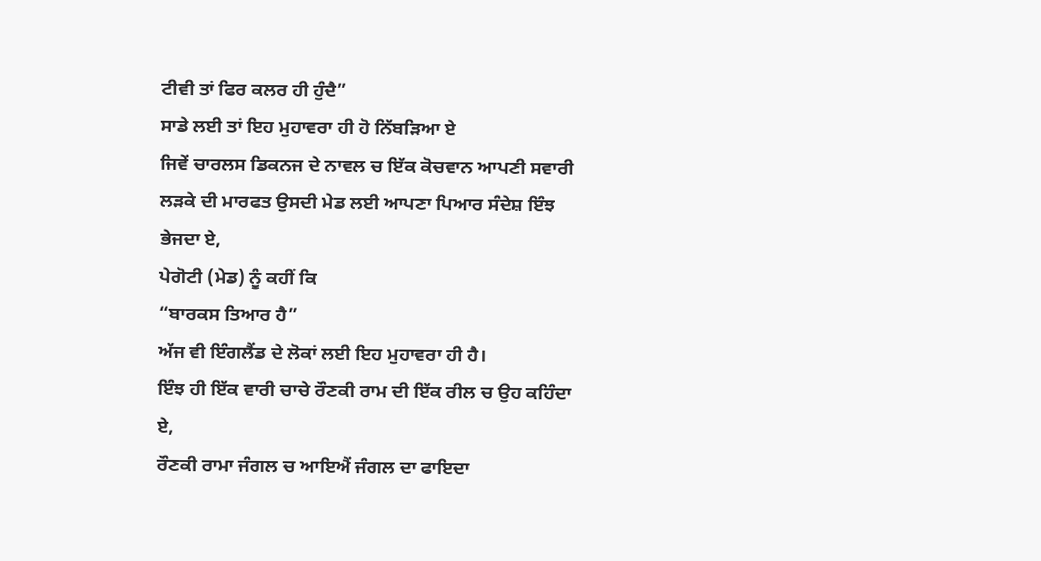ਟੀਵੀ ਤਾਂ ਫਿਰ ਕਲਰ ਹੀ ਹੁੰਦੈ”
ਸਾਡੇ ਲਈ ਤਾਂ ਇਹ ਮੁਹਾਵਰਾ ਹੀ ਹੋ ਨਿੱਬੜਿਆ ਏ
ਜਿਵੇਂ ਚਾਰਲਸ ਡਿਕਨਜ ਦੇ ਨਾਵਲ ਚ ਇੱਕ ਕੋਚਵਾਨ ਆਪਣੀ ਸਵਾਰੀ ਲੜਕੇ ਦੀ ਮਾਰਫਤ ਉਸਦੀ ਮੇਡ ਲਈ ਆਪਣਾ ਪਿਆਰ ਸੰਦੇਸ਼ ਇੰਝ ਭੇਜਦਾ ਏ,
ਪੇਗੋਟੀ (ਮੇਡ) ਨੂੰ ਕਹੀਂ ਕਿ
“ਬਾਰਕਸ ਤਿਆਰ ਹੈ”
ਅੱਜ ਵੀ ਇੰਗਲੈਂਡ ਦੇ ਲੋਕਾਂ ਲਈ ਇਹ ਮੁਹਾਵਰਾ ਹੀ ਹੈ।
ਇੰਝ ਹੀ ਇੱਕ ਵਾਰੀ ਚਾਚੇ ਰੌਣਕੀ ਰਾਮ ਦੀ ਇੱਕ ਰੀਲ ਚ ਉਹ ਕਹਿੰਦਾ ਏ,
ਰੌਣਕੀ ਰਾਮਾ ਜੰਗਲ ਚ ਆਇਐਂ ਜੰਗਲ ਦਾ ਫਾਇਦਾ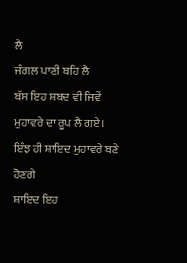ਲੈ
ਜੰਗਲ ਪਾਣੀ ਬਹਿ ਲੈ
ਬੱਸ ਇਹ ਸ਼ਬਦ ਵੀ ਜਿਵੇਂ ਮੁਹਾਵਰੇ ਦਾ ਰੂਪ ਲੈ ਗਏ।
ਇੰਝ ਹੀ ਸ਼ਾਇਦ ਮੁਹਾਵਰੇ ਬਣੇ ਹੋਣਗੇ
ਸ਼ਾਇਦ ਇਹ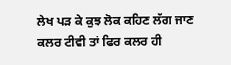ਲੇਖ ਪੜ ਕੇ ਕੁਝ ਲੋਕ ਕਹਿਣ ਲੱਗ ਜਾਣ
ਕਲਰ ਟੀਵੀ ਤਾਂ ਫਿਰ ਕਲਰ ਹੀ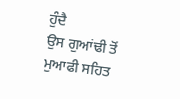ਹੁੰਦੈ
ਉਸ ਗੁਆਂਢੀ ਤੋਂ ਮੁਆਫੀ ਸਹਿਤ